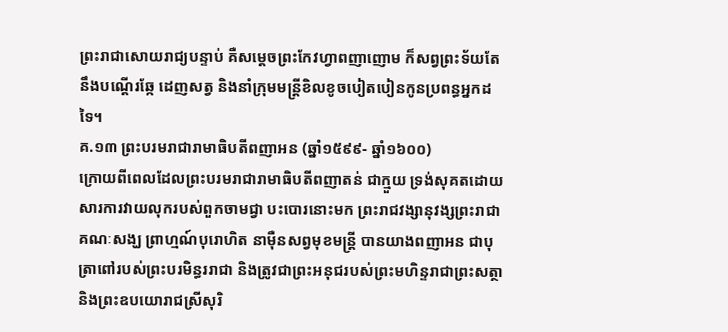ព្រះរាជាសោយរាជ្យបន្ទាប់ គឺសម្ដេចព្រះកែវហ្វាពញាញោម ក៏សព្វព្រះទ័យតែនឹងបណ្ដើរឆ្កែ ដេញសត្វ និងនាំក្រុមមន្ត្រីខិលខូចបៀតបៀនកូនប្រពន្ធអ្នកដទៃ។
គ.១៣ ព្រះបរមរាជារាមាធិបតីពញាអន (ឆ្នាំ១៥៩៩- ឆ្នាំ១៦០០)
ក្រោយពីពេលដែលព្រះបរមរាជារាមាធិបតីពញាតន់ ជាក្មួយ ទ្រង់សុគតដោយសារការវាយលុករបស់ពួកចាមជ្វា បះបោរនោះមក ព្រះរាជវង្សានុវង្សព្រះរាជា គណៈសង្ឃ ព្រាហ្មណ៍បុរោហិត នាម៉ឺនសព្វមុខមន្ត្រី បានយាងពញាអន ជាបុត្រាពៅរបស់ព្រះបរមិន្ធររាជា និងត្រូវជាព្រះអនុជរបស់ព្រះមហិន្ទរាជាព្រះសត្ថា និងព្រះឧបយោរាជស្រីសុរិ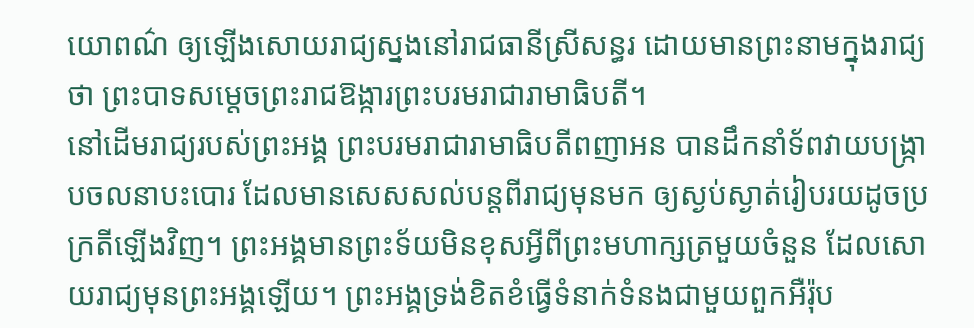យោពណ៌ ឲ្យឡើងសោយរាជ្យស្នងនៅរាជធានីស្រីសន្ធរ ដោយមានព្រះនាមក្នុងរាជ្យថា ព្រះបាទសម្ដេចព្រះរាជឱង្ការព្រះបរមរាជារាមាធិបតី។
នៅដើមរាជ្យរបស់ព្រះអង្គ ព្រះបរមរាជារាមាធិបតីពញាអន បានដឹកនាំទ័ពវាយបង្ក្រាបចលនាបះបោរ ដែលមានសេសសល់បន្តពីរាជ្យមុនមក ឲ្យស្ងប់ស្ងាត់រៀបរយដូចប្រក្រតីឡើងវិញ។ ព្រះអង្គមានព្រះទ័យមិនខុសអ្វីពីព្រះមហាក្សត្រមួយចំនួន ដែលសោយរាជ្យមុនព្រះអង្គឡើយ។ ព្រះអង្គទ្រង់ខិតខំធ្វើទំនាក់ទំនងជាមួយពួកអឺរ៉ុប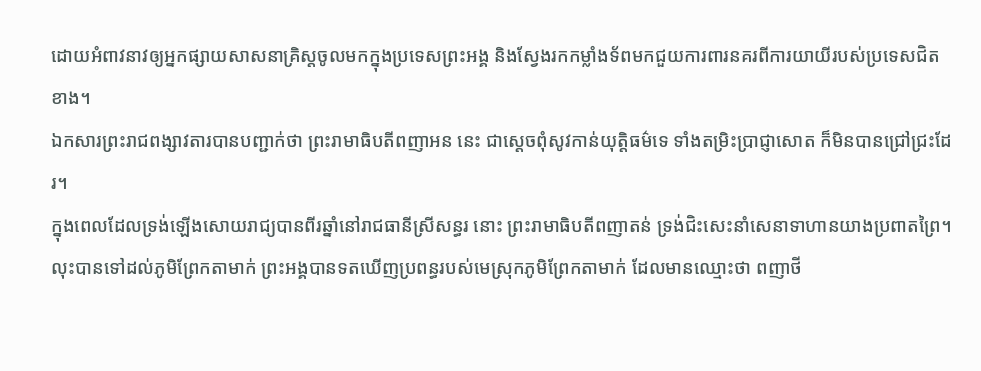ដោយអំពាវនាវឲ្យអ្នកផ្សាយសាសនាគ្រិស្តចូលមកក្នុងប្រទេសព្រះអង្គ និងស្វែងរកកម្លាំងទ័ពមកជួយការពារនគរពីការយាយីរបស់ប្រទេសជិត ខាង។
ឯកសារព្រះរាជពង្សាវតារបានបញ្ជាក់ថា ព្រះរាមាធិបតីពញាអន នេះ ជាស្ដេចពុំសូវកាន់យុត្តិធម៌ទេ ទាំងតម្រិះប្រាជ្ញាសោត ក៏មិនបានជ្រៅជ្រះដែរ។
ក្នុងពេលដែលទ្រង់ឡើងសោយរាជ្យបានពីរឆ្នាំនៅរាជធានីស្រីសន្ធរ នោះ ព្រះរាមាធិបតីពញាតន់ ទ្រង់ជិះសេះនាំសេនាទាហានយាងប្រពាតព្រៃ។ លុះបានទៅដល់ភូមិព្រែកតាមាក់ ព្រះអង្គបានទតឃើញប្រពន្ធរបស់មេស្រុកភូមិព្រែកតាមាក់ ដែលមានឈ្មោះថា ពញាថី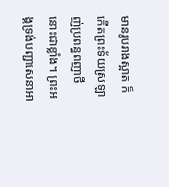មានរូបរាងស្អាត ក៏កើតព្រះទ័យស្រឡាញ់ប្រពន្ធពញាថី នោះជាខ្លាំង។ ព្រះអង្គទ្រង់បញ្ជាសេនាអា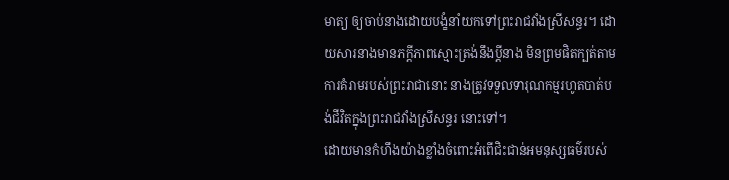មាត្យ ឲ្យចាប់នាងដោយបង្ខំនាំយកទៅព្រះរាជវាំងស្រីសន្ធរ។ ដោយសារនាងមានភក្តីភាពស្មោះត្រង់នឹងប្ដីនាង មិនព្រមផិតក្បត់តាមការគំរាមរបស់ព្រះរាជានោះ នាងត្រូវទទួលទារុណកម្មរហូតបាត់បង់ជីវិតក្នុងព្រះរាជវាំងស្រីសន្ធរ នោះទៅ។
ដោយមានកំហឹងយ៉ាងខ្លាំងចំពោះអំពើជិះជាន់អមនុស្សធម៌របស់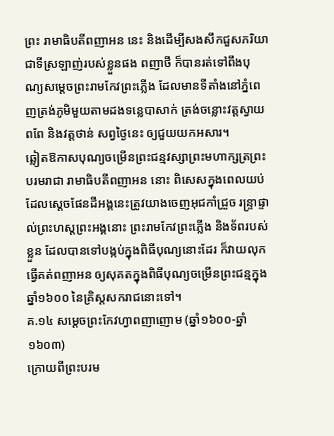ព្រះ រាមាធិបតីពញាអន នេះ និងដើម្បីសងសឹកជួសភរិយាជាទីស្រឡាញ់របស់ខ្លួនផង ពញាថី ក៏បានរត់ទៅពឹងបុណ្យសម្ដេចព្រះរាមកែវព្រះភ្លើង ដែលមានទីតាំងនៅភ្នំពេញត្រង់ភូមិមួយតាមដងទន្លេបាសាក់ ត្រង់ចន្លោះវត្តស្វាយពពែ និងវត្តថាន់ សព្វថ្ងៃនេះ ឲ្យជួយយកអសារ។
ឆ្លៀតឱកាសបុណ្យចម្រើនព្រះជន្មវស្សាព្រះមហាក្សត្រព្រះបរមរាជា រាមាធិបតីពញាអន នោះ ពិសេសក្នុងពេលយប់ដែលស្ដេចផែនដីអង្គនេះត្រូវយាងចេញអុជកាំជ្រួច រន្ទ្រាផ្ទាល់ព្រះហស្ដព្រះអង្គនោះ ព្រះរាមកែវព្រះភ្លើង និងទ័ពរបស់ខ្លួន ដែលបានទៅបង្កប់ក្នុងពិធីបុណ្យនោះដែរ ក៏វាយលុកធ្វើគត់ពញាអន ឲ្យសុគតក្នុងពិធីបុណ្យចម្រើនព្រះជន្មក្នុងឆ្នាំ១៦០០ នៃគ្រិស្ដសករាជនោះទៅ។
គ.១៤ សម្ដេចព្រះកែវហ្វាពញាញោម (ឆ្នាំ១៦០០-ឆ្នាំ១៦០៣)
ក្រោយពីព្រះបរម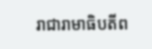រាជារាមាធិបតីព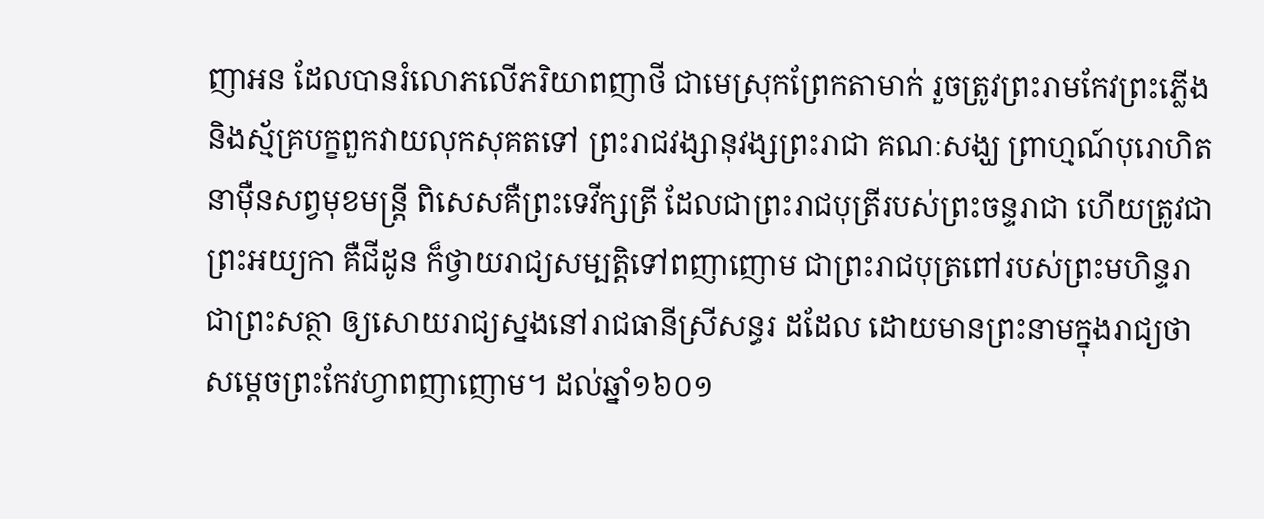ញាអន ដែលបានរំលោភលើភរិយាពញាថី ជាមេស្រុកព្រែកតាមាក់ រួចត្រូវព្រះរាមកែវព្រះភ្លើង និងស្ម័គ្របក្ខពួកវាយលុកសុគតទៅ ព្រះរាជវង្សានុវង្សព្រះរាជា គណៈសង្ឃ ព្រាហ្មណ៍បុរោហិត នាម៉ឺនសព្វមុខមន្ត្រី ពិសេសគឺព្រះទេវីក្សត្រី ដែលជាព្រះរាជបុត្រីរបស់ព្រះចន្ទរាជា ហើយត្រូវជាព្រះអយ្យកា គឺជីដូន ក៏ថ្វាយរាជ្យសម្បត្តិទៅពញាញោម ជាព្រះរាជបុត្រពៅរបស់ព្រះមហិន្ទរាជាព្រះសត្ថា ឲ្យសោយរាជ្យស្នងនៅរាជធានីស្រីសន្ធរ ដដែល ដោយមានព្រះនាមក្នុងរាជ្យថា សម្ដេចព្រះកែវហ្វាពញាញោម។ ដល់ឆ្នាំ១៦០១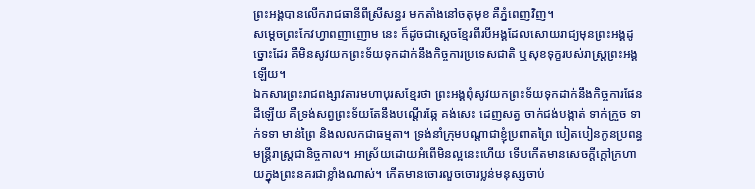ព្រះអង្គបានលើករាជធានីពីស្រីសន្ធរ មកតាំងនៅចតុមុខ គឺភ្នំពេញវិញ។
សម្ដេចព្រះកែវហ្វាពញាញោម នេះ ក៏ដូចជាស្ដេចខ្មែរពីរបីអង្គដែលសោយរាជ្យមុនព្រះអង្គដូច្នោះដែរ គឺមិនសូវយកព្រះទ័យទុកដាក់នឹងកិច្ចការប្រទេសជាតិ ឬសុខទុក្ខរបស់រាស្ត្រព្រះអង្គឡើយ។
ឯកសារព្រះរាជពង្សាវតារមហាបុរសខ្មែរថា ព្រះអង្គពុំសូវយកព្រះទ័យទុកដាក់នឹងកិច្ចការផែនដីឡើយ គឺទ្រង់សព្វព្រះទ័យតែនឹងបណ្ដើរឆ្កែ គង់សេះ ដេញសត្វ ចាក់ជង់បង្កាត់ ទាក់ក្រួច ទាក់ទទា មាន់ព្រៃ និងលលកជាធម្មតា។ ទ្រង់នាំក្រុមបណ្ដាជាខ្ញុំប្រពាតព្រៃ បៀតបៀនកូនប្រពន្ធមន្ត្រីរាស្ត្រជានិច្ចកាល។ អាស្រ័យដោយអំពើមិនល្អនេះហើយ ទើបកើតមានសេចក្តីក្តៅក្រហាយក្នុងព្រះនគរជាខ្លាំងណាស់។ កើតមានចោរលួចចោរប្លន់មនុស្សចាប់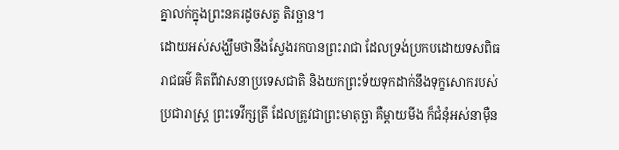គ្នាលក់ក្នុងព្រះនគរដូចសត្វ តិរច្ឆាន។
ដោយអស់សង្ឃឹមថានឹងស្វែងរកបានព្រះរាជា ដែលទ្រង់ប្រកបដោយទសពិធរាជធម៌ គិតពីវាសនាប្រទេសជាតិ និងយកព្រះទ័យទុកដាក់នឹងទុក្ខសោករបស់ប្រជារាស្ត្រ ព្រះទេវីក្សត្រី ដែលត្រូវជាព្រះមាតុច្ឆា គឺម្តាយមីង ក៏ជំនុំអស់នាម៉ឺន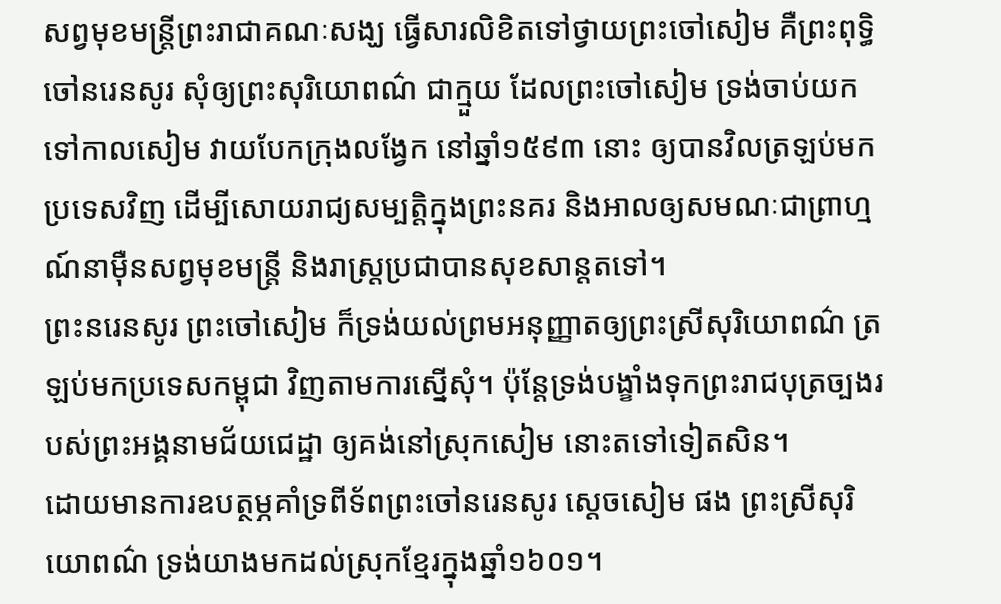សព្វមុខមន្ត្រីព្រះរាជាគណៈសង្ឃ ធ្វើសារលិខិតទៅថ្វាយព្រះចៅសៀម គឺព្រះពុទ្ធិចៅនរេនសូរ សុំឲ្យព្រះសុរិយោពណ៌ ជាក្មួយ ដែលព្រះចៅសៀម ទ្រង់ចាប់យកទៅកាលសៀម វាយបែកក្រុងលង្វែក នៅឆ្នាំ១៥៩៣ នោះ ឲ្យបានវិលត្រឡប់មកប្រទេសវិញ ដើម្បីសោយរាជ្យសម្បត្តិក្នុងព្រះនគរ និងអាលឲ្យសមណៈជាព្រាហ្មណ៍នាម៉ឺនសព្វមុខមន្ត្រី និងរាស្ត្រប្រជាបានសុខសាន្តតទៅ។
ព្រះនរេនសូរ ព្រះចៅសៀម ក៏ទ្រង់យល់ព្រមអនុញ្ញាតឲ្យព្រះស្រីសុរិយោពណ៌ ត្រឡប់មកប្រទេសកម្ពុជា វិញតាមការស្នើសុំ។ ប៉ុន្តែទ្រង់បង្ខាំងទុកព្រះរាជបុត្រច្បងរបស់ព្រះអង្គនាមជ័យជេដ្ឋា ឲ្យគង់នៅស្រុកសៀម នោះតទៅទៀតសិន។
ដោយមានការឧបត្ថម្ភគាំទ្រពីទ័ពព្រះចៅនរេនសូរ ស្ដេចសៀម ផង ព្រះស្រីសុរិយោពណ៌ ទ្រង់យាងមកដល់ស្រុកខ្មែរក្នុងឆ្នាំ១៦០១។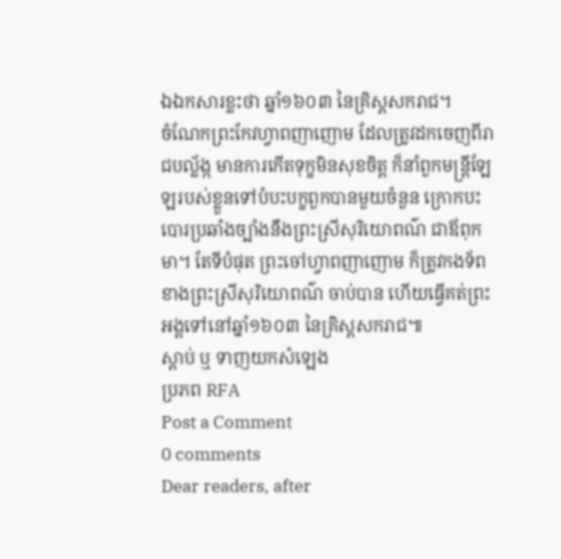ឯឯកសារខ្លះថា ឆ្នាំ១៦០៣ នៃគ្រិស្ដសករាជ។
ចំណែកព្រះកែវហ្វាពញាញោម ដែលត្រូវដកចេញពីរាជបល្ល័ង្ក មានការកើតទុក្ខមិនសុខចិត្ត ក៏នាំពួកមន្ត្រីឡែឡរបស់ខ្លួនទៅបំបះបក្ខពួកបានមួយចំនួន ក្រោកបះបោរប្រឆាំងច្បាំងនឹងព្រះស្រីសុរិយោពណ៌ ជាឪពុកមា។ តែទីបំផុត ព្រះចៅហ្វាពញាញោម ក៏ត្រូវកងទ័ពខាងព្រះស្រីសុរិយោពណ៌ ចាប់បាន ហើយធ្វើគត់ព្រះអង្គទៅនៅឆ្នាំ១៦០៣ នៃគ្រិស្តសករាជ៕
ស្ដាប់ ឬ ទាញយកសំឡេង
ប្រភព RFA
Post a Comment
0 comments
Dear readers, after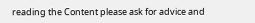reading the Content please ask for advice and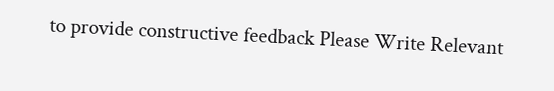to provide constructive feedback Please Write Relevant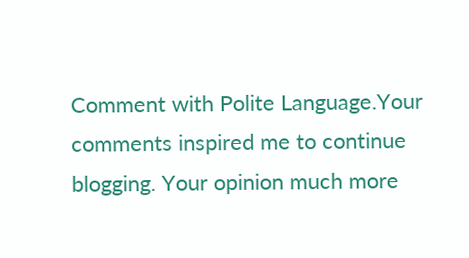Comment with Polite Language.Your comments inspired me to continue blogging. Your opinion much more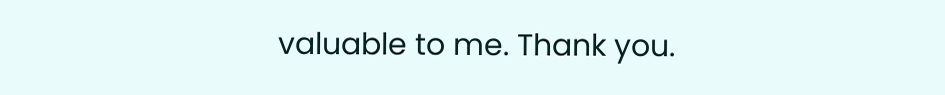valuable to me. Thank you.